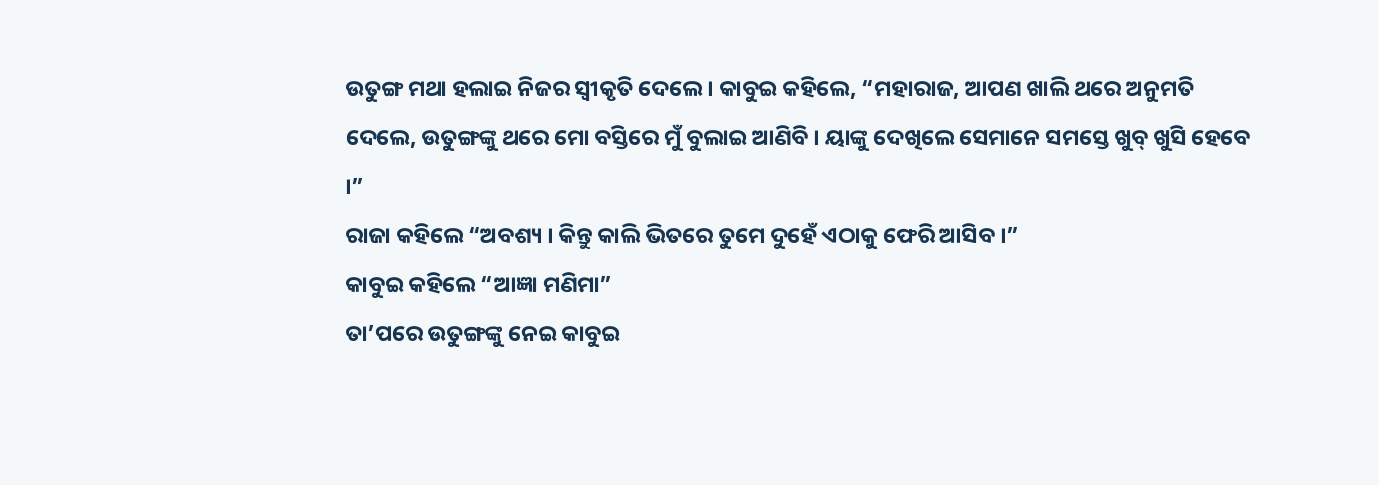ଉତୁଙ୍ଗ ମଥା ହଲାଇ ନିଜର ସ୍ୱୀକୃତି ଦେଲେ । କାବୁଇ କହିଲେ, “ମହାରାଜ, ଆପଣ ଖାଲି ଥରେ ଅନୁମତି ଦେଲେ, ଉତୁଙ୍ଗଙ୍କୁ ଥରେ ମୋ ବସ୍ତିରେ ମୁଁ ବୁଲାଇ ଆଣିବି । ୟାଙ୍କୁ ଦେଖିଲେ ସେମାନେ ସମସ୍ତେ ଖୁବ୍ ଖୁସି ହେବେ ।”
ରାଜା କହିଲେ “ଅବଶ୍ୟ । କିନ୍ତୁ କାଲି ଭିତରେ ତୁମେ ଦୁହେଁ ଏଠାକୁ ଫେରି ଆସିବ ।”
କାବୁଇ କହିଲେ “ଆଜ୍ଞା ମଣିମା”
ତା’ପରେ ଉତୁଙ୍ଗଙ୍କୁ ନେଇ କାବୁଇ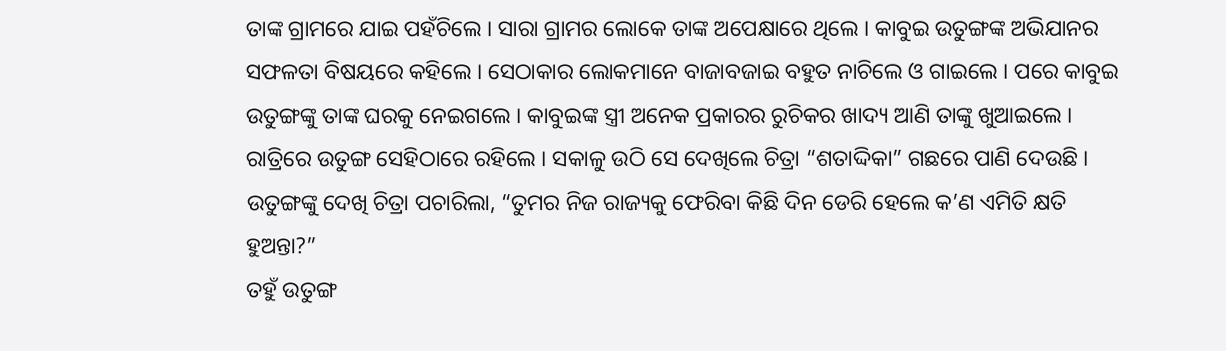ତାଙ୍କ ଗ୍ରାମରେ ଯାଇ ପହଁଚିଲେ । ସାରା ଗ୍ରାମର ଲୋକେ ତାଙ୍କ ଅପେକ୍ଷାରେ ଥିଲେ । କାବୁଇ ଉତୁଙ୍ଗଙ୍କ ଅଭିଯାନର ସଫଳତା ବିଷୟରେ କହିଲେ । ସେଠାକାର ଲୋକମାନେ ବାଜାବଜାଇ ବହୁତ ନାଚିଲେ ଓ ଗାଇଲେ । ପରେ କାବୁଇ ଉତୁଙ୍ଗଙ୍କୁ ତାଙ୍କ ଘରକୁ ନେଇଗଲେ । କାବୁଇଙ୍କ ସ୍ତ୍ରୀ ଅନେକ ପ୍ରକାରର ରୁଚିକର ଖାଦ୍ୟ ଆଣି ତାଙ୍କୁ ଖୁଆଇଲେ । ରାତ୍ରିରେ ଉତୁଙ୍ଗ ସେହିଠାରେ ରହିଲେ । ସକାଳୁ ଉଠି ସେ ଦେଖିଲେ ଚିତ୍ରା “ଶତାଦ୍ଦିକା” ଗଛରେ ପାଣି ଦେଉଛି ।
ଉତୁଙ୍ଗଙ୍କୁ ଦେଖି ଚିତ୍ରା ପଚାରିଲା, “ତୁମର ନିଜ ରାଜ୍ୟକୁ ଫେରିବା କିଛି ଦିନ ଡେରି ହେଲେ କ’ଣ ଏମିତି କ୍ଷତି ହୁଅନ୍ତା?”
ତହୁଁ ଉତୁଙ୍ଗ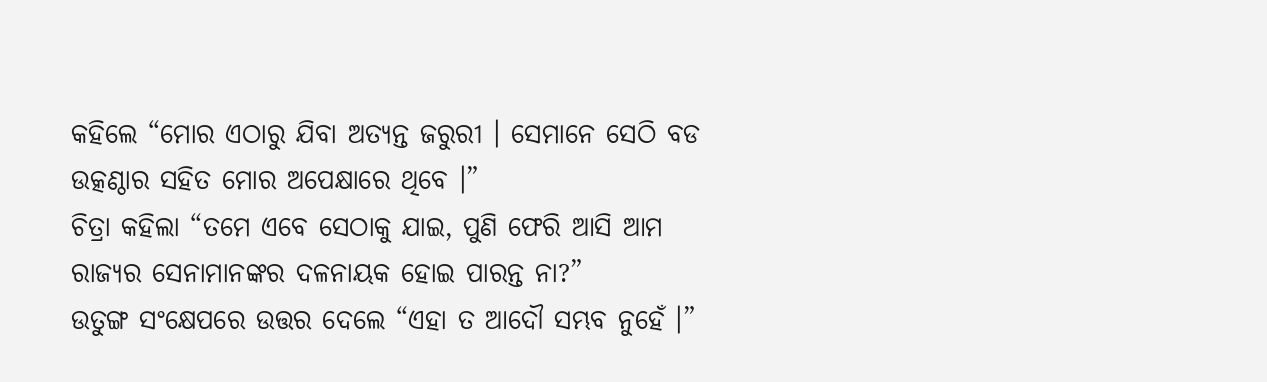କହିଲେ “ମୋର ଏଠାରୁ ଯିବା ଅତ୍ୟନ୍ତ ଜରୁରୀ । ସେମାନେ ସେଠି ବଡ ଉତ୍କଣ୍ଠାର ସହିତ ମୋର ଅପେକ୍ଷାରେ ଥିବେ ।”
ଚିତ୍ରା କହିଲା “ତମେ ଏବେ ସେଠାକୁ ଯାଇ, ପୁଣି ଫେରି ଆସି ଆମ ରାଜ୍ୟର ସେନାମାନଙ୍କର ଦଳନାୟକ ହୋଇ ପାରନ୍ତ ନା?”
ଉତୁଙ୍ଗ ସଂକ୍ଷେପରେ ଉତ୍ତର ଦେଲେ “ଏହା ତ ଆଦୌ ସମ୍ଭବ ନୁହେଁ ।”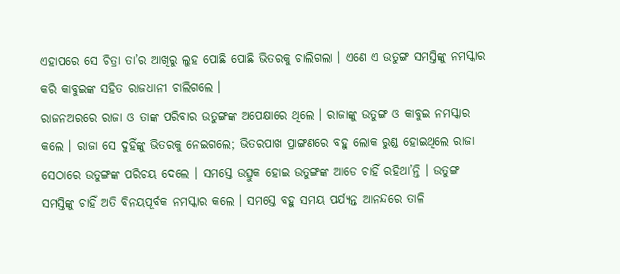ଏହାପରେ ସେ ଚିତ୍ରା ତା’ର ଆଖିରୁ ଲୁହ ପୋଛି ପୋଛି ଭିତରକୁ ଚାଲିଗଲା । ଏଣେ ଏ ଉତୁଙ୍ଗ ସମସ୍ତିଙ୍କୁ ନମସ୍କାର କରି କାବୁଇଙ୍କ ସହିତ ରାଜଧାନୀ ଚାଲିଗଲେ ।
ରାଜନଅରରେ ରାଜା ଓ ତାଙ୍କ ପରିବାର ଉତୁଙ୍ଗଙ୍କ ଅପେକ୍ଷାରେ ଥିଲେ । ରାଜାଙ୍କୁ ଉତୁଙ୍ଗ ଓ କାବୁଇ ନମସ୍କାର କଲେ । ରାଜା ସେ ଦୁହିଁଙ୍କୁ ଭିତରକୁ ନେଇଗଲେ; ଭିତରପାଖ ପ୍ରାଙ୍ଗଣରେ ବହୁ ଲୋକ ରୁଣ୍ଡ ହୋଇଥିଲେ ରାଜା ସେଠାରେ ଉତୁଙ୍ଗଙ୍କ ପରିଚୟ ଦେଲେ । ସମସ୍ତେ ଉତ୍ସୁକ ହୋଇ ଉତୁଙ୍ଗଙ୍କ ଆଡେ ଚାହିଁ ରହିଥା’ନ୍ତି । ଉତୁଙ୍ଗ ସମସ୍ତିଙ୍କୁ ଚାହିଁ ଅତି ବିନୟପୂର୍ବକ ନମସ୍କାର କଲେ । ସମସ୍ତେ ବହୁ ସମୟ ପର୍ଯ୍ୟନ୍ତ ଆନନ୍ଦରେ ତାଳି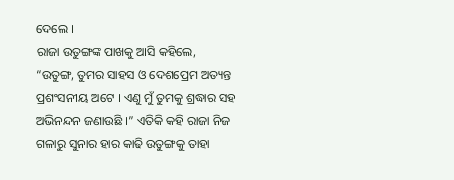ଦେଲେ ।
ରାଜା ଉତୁଙ୍ଗଙ୍କ ପାଖକୁ ଆସି କହିଲେ, “ଉତୁଙ୍ଗ, ତୁମର ସାହସ ଓ ଦେଶପ୍ରେମ ଅତ୍ୟନ୍ତ ପ୍ରଶଂସନୀୟ ଅଟେ । ଏଣୁ ମୁଁ ତୁମକୁ ଶ୍ରଦ୍ଧାର ସହ ଅଭିନନ୍ଦନ ଜଣାଉଛି ।” ଏତିକି କହି ରାଜା ନିଜ ଗଳାରୁ ସୁନାର ହାର କାଢି ଉତୁଙ୍ଗକୁ ତାହା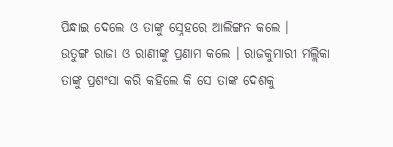ପିନ୍ଧାଇ ଦେଲେ ଓ ତାଙ୍କୁ ସ୍ନେହରେ ଆଲିଙ୍ଗନ କଲେ ।
ଉତୁଙ୍ଗ ରାଜା ଓ ରାଣୀଙ୍କୁ ପ୍ରଣାମ କଲେ । ରାଜକୁମାରୀ ମଲ୍ଲିକା ତାଙ୍କୁ ପ୍ରଶଂସା କରି କହିଲେ କି ସେ ତାଙ୍କ ଦେଶକୁ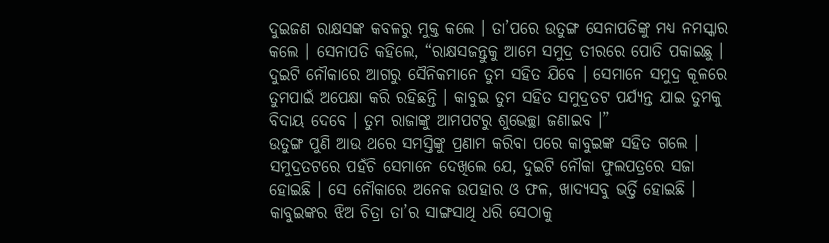ଦୁଇଜଣ ରାକ୍ଷସଙ୍କ କବଳରୁ ମୁକ୍ତ କଲେ । ତା’ପରେ ଉତୁଙ୍ଗ ସେନାପତିଙ୍କୁ ମଧ୍ୟ ନମସ୍କାର କଲେ । ସେନାପତି କହିଲେ, “ରାକ୍ଷସଜନ୍ତୁକୁ ଆମେ ସମୁଦ୍ର ତୀରରେ ପୋତି ପକାଇଛୁ । ଦୁଇଟି ନୌକାରେ ଆଗରୁ ସୈନିକମାନେ ତୁମ ସହିତ ଯିବେ । ସେମାନେ ସମୁଦ୍ର କୂଳରେ ତୁମପାଇଁ ଅପେକ୍ଷା କରି ରହିଛନ୍ତି । କାବୁଇ ତୁମ ସହିତ ସମୁଦ୍ରତଟ ପର୍ଯ୍ୟନ୍ତ ଯାଇ ତୁମକୁ ବିଦାୟ ଦେବେ । ତୁମ ରାଜାଙ୍କୁ ଆମପଟରୁ ଶୁଭେଚ୍ଛା ଜଣାଇବ ।”
ଉତୁଙ୍ଗ ପୁଣି ଆଉ ଥରେ ସମସ୍ତିଙ୍କୁ ପ୍ରଣାମ କରିବା ପରେ କାବୁଇଙ୍କ ସହିତ ଗଲେ । ସମୁଦ୍ରତଟରେ ପହଁଚି ସେମାନେ ଦେଖିଲେ ଯେ, ଦୁଇଟି ନୌକା ଫୁଲପତ୍ରରେ ସଜା ହୋଇଛି । ସେ ନୌକାରେ ଅନେକ ଉପହାର ଓ ଫଳ, ଖାଦ୍ୟସବୁ ଭର୍ତ୍ତି ହୋଇଛି ।
କାବୁଇଙ୍କର ଝିଅ ଚିତ୍ରା ତା’ର ସାଙ୍ଗସାଥି ଧରି ସେଠାକୁ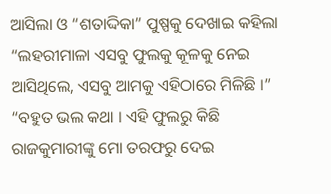ଆସିଲା ଓ “ଶତାଦ୍ଦିକା” ପୁଷ୍ପକୁ ଦେଖାଇ କହିଲା “ଲହରୀମାଳା ଏସବୁ ଫୁଲକୁ କୂଳକୁ ନେଇ ଆସିଥିଲେ, ଏସବୁ ଆମକୁ ଏହିଠାରେ ମିଳିଛି ।”
“ବହୁତ ଭଲ କଥା । ଏହି ଫୁଲରୁ କିଛି ରାଜକୁମାରୀଙ୍କୁ ମୋ ତରଫରୁ ଦେଇ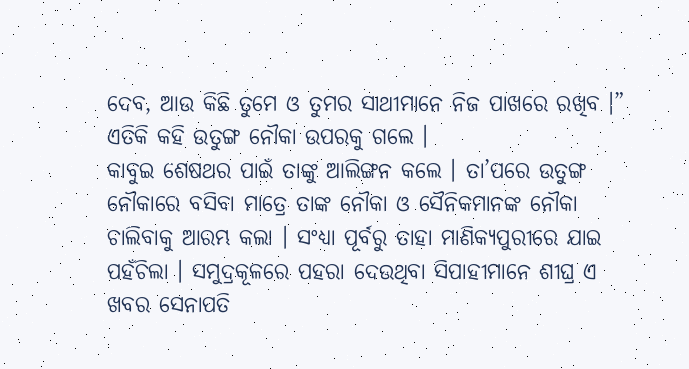ଦେବ, ଆଉ କିଛି ତୁମେ ଓ ତୁମର ସାଥୀମାନେ ନିଜ ପାଖରେ ରଖିବ ।” ଏତିକି କହି ଉତୁଙ୍ଗ ନୌକା ଉପରକୁ ଗଲେ ।
କାବୁଇ ଶେଷଥର ପାଇଁ ତାଙ୍କୁ ଆଲିଙ୍ଗନ କଲେ । ତା’ପରେ ଉତୁଙ୍ଗ ନୌକାରେ ବସିବା ମାତ୍ରେ ତାଙ୍କ ନୌକା ଓ ସୈନିକମାନଙ୍କ ନୌକା ଚାଲିବାକୁ ଆରମ୍ଭ କଲା । ସଂଧ୍ୟା ପୂର୍ବରୁ ତାହା ମାଣିକ୍ୟପୁରୀରେ ଯାଇ ପହଁଚିଲା । ସମୁଦ୍ରକୂଳରେ ପହରା ଦେଉଥିବା ସିପାହୀମାନେ ଶୀଘ୍ର ଏ ଖବର ସେନାପତି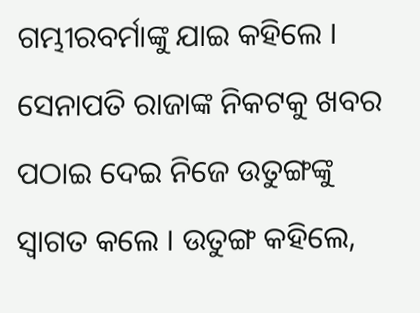ଗମ୍ଭୀରବର୍ମାଙ୍କୁ ଯାଇ କହିଲେ । ସେନାପତି ରାଜାଙ୍କ ନିକଟକୁ ଖବର ପଠାଇ ଦେଇ ନିଜେ ଉତୁଙ୍ଗଙ୍କୁ ସ୍ୱାଗତ କଲେ । ଉତୁଙ୍ଗ କହିଲେ,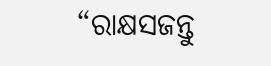“ରାକ୍ଷସଜନ୍ତୁ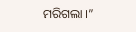ମରିଗଲା ।”